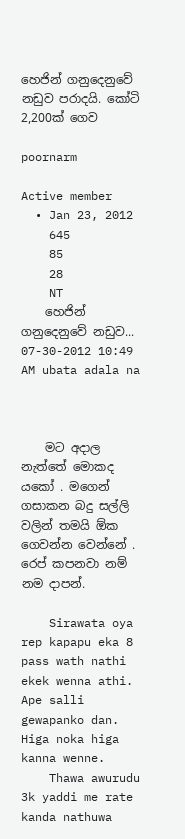හෙජින් ගනුදෙනුවේ නඩුව පරාදයි. කෝටි 2,200ක් ගෙව

poornarm

Active member
  • Jan 23, 2012
    645
    85
    28
    NT
    හෙජින් ගනුදෙනුවේ නඩුව... 07-30-2012 10:49 AM ubata adala na



    මට අදාල නැත්තේ මොකද යකෝ . මගෙන් ගසාකන බදු සල්ලි වලින් තමයි ඕක ගෙවන්න වෙන්නේ . රෙප් කපනවා නම් නම දාපන්.

    Sirawata oya rep kapapu eka 8 pass wath nathi ekek wenna athi. Ape salli gewapanko dan. Higa noka higa kanna wenne.
    Thawa awurudu 3k yaddi me rate kanda nathuwa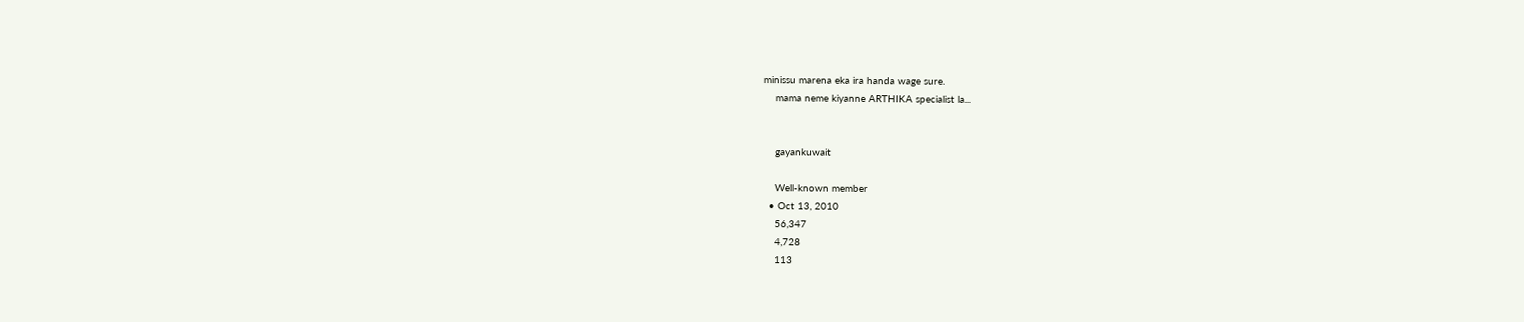minissu marena eka ira handa wage sure.
    mama neme kiyanne ARTHIKA specialist la...


    gayankuwait

    Well-known member
  • Oct 13, 2010
    56,347
    4,728
    113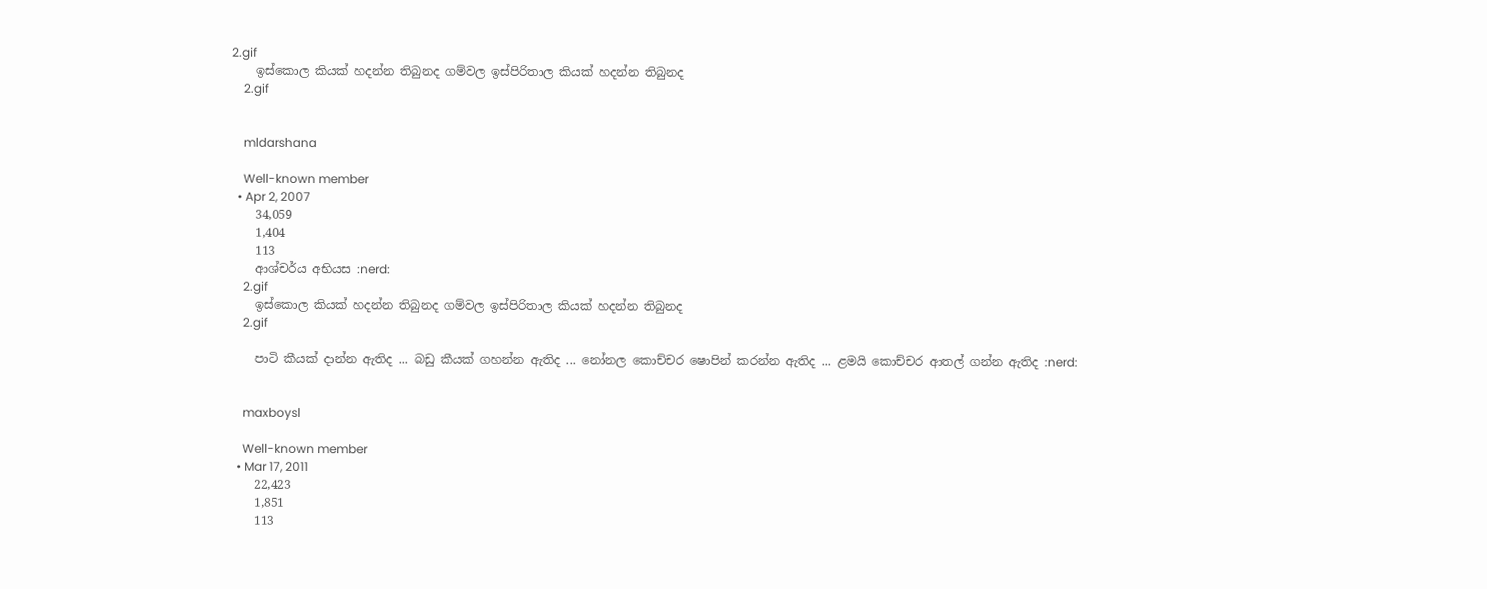2.gif
    ඉස්කොල කියක් හදන්න තිබුනද ගම්වල ඉස්පිරිතාල කියක් හදන්න තිබුනද
    2.gif


    mldarshana

    Well-known member
  • Apr 2, 2007
    34,059
    1,404
    113
    ආශ්චර්ය අභියස :nerd:
    2.gif
    ඉස්කොල කියක් හදන්න තිබුනද ගම්වල ඉස්පිරිතාල කියක් හදන්න තිබුනද
    2.gif

    පාටි කීයක් දාන්න ඇතිද ... බඩු කීයක් ගහන්න ඇතිද ... නෝනල කොච්චර ෂොපින් කරන්න ඇතිද ... ළමයි කොච්චර ආතල් ගන්න ඇතිද :nerd:


    maxboysl

    Well-known member
  • Mar 17, 2011
    22,423
    1,851
    113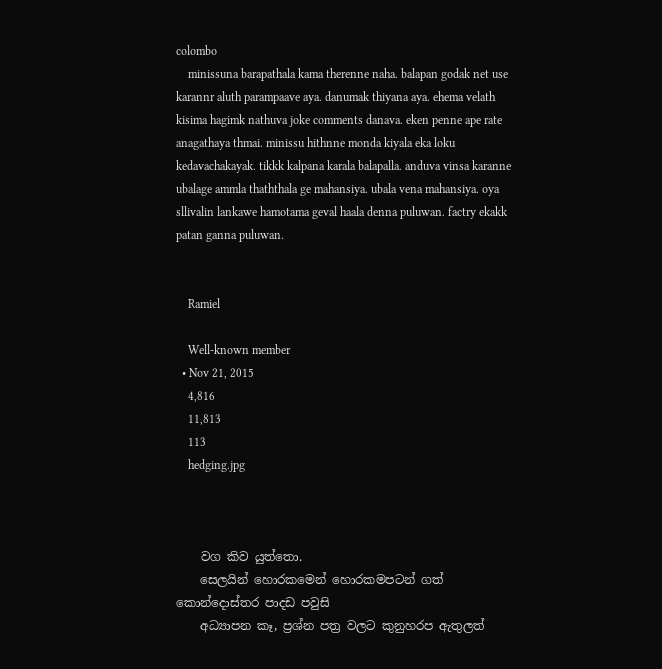colombo
    minissuna barapathala kama therenne naha. balapan godak net use karannr aluth parampaave aya. danumak thiyana aya. ehema velath kisima hagimk nathuva joke comments danava. eken penne ape rate anagathaya thmai. minissu hithnne monda kiyala eka loku kedavachakayak. tikkk kalpana karala balapalla. anduva vinsa karanne ubalage ammla thaththala ge mahansiya. ubala vena mahansiya. oya sllivalin lankawe hamotama geval haala denna puluwan. factry ekakk patan ganna puluwan.


    Ramiel

    Well-known member
  • Nov 21, 2015
    4,816
    11,813
    113
    hedging.jpg



    වග කිව යුත්තො.
    සෙලයින් හොරකමෙන් හොරකමපටන් ගත් කොන්දොස්තර පාදඩ පවුසි
    අධ්‍යාපන කෑ, ප්‍රශ්න පත්‍ර වලට කුනුහරප ඇතුලත්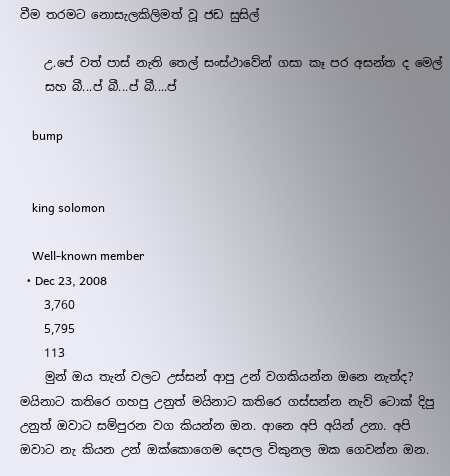වීම තරමට නොසැලකිලිමත් වූ ජඩ සුසිල්

    උ.පේ වත් පාස් නැති තෙල් සංස්ථාවේන් ගසා කෑ පර අසන්ත ද මෙල්
    සහ බී...ප් බී...ප් බී....ප්

    bump


    king solomon

    Well-known member
  • Dec 23, 2008
    3,760
    5,795
    113
    මුන් ඔය තැන් වලට උස්සන් ආපු උන් වගකියන්න ඔනෙ නැත්ද? මයිනාට කතිරෙ ගහපු උනුත් මයිනාට කතිරෙ ගස්සන්න නැව් ටොක් දිපු උනුත් ඔවාට සම්පුරන වග කියන්න ඔන. ආනෙ අපි අයින් උනා. අපි ඔවාට නැ කියන උන් ඔක්කොගෙම දෙපල විකුනල ඔක ගෙවන්න ඔන.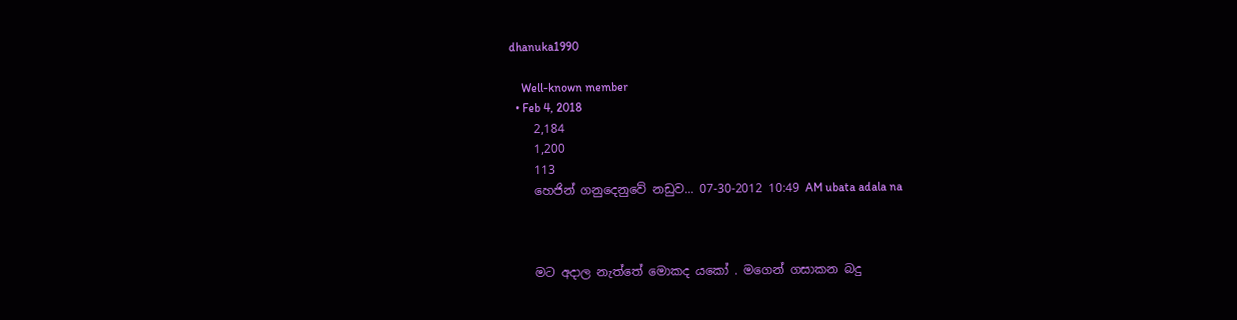dhanuka1990

    Well-known member
  • Feb 4, 2018
    2,184
    1,200
    113
    හෙජින් ගනුදෙනුවේ නඩුව... 07-30-2012 10:49 AM ubata adala na



    මට අදාල නැත්තේ මොකද යකෝ . මගෙන් ගසාකන බදු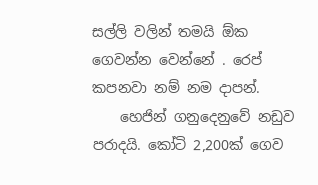සල්ලි වලින් තමයි ඕක ගෙවන්න වෙන්නේ . රෙප් කපනවා නම් නම දාපන්.
    හෙජින් ගනුදෙනුවේ නඩුව පරාදයි. කෝටි 2,200ක් ගෙව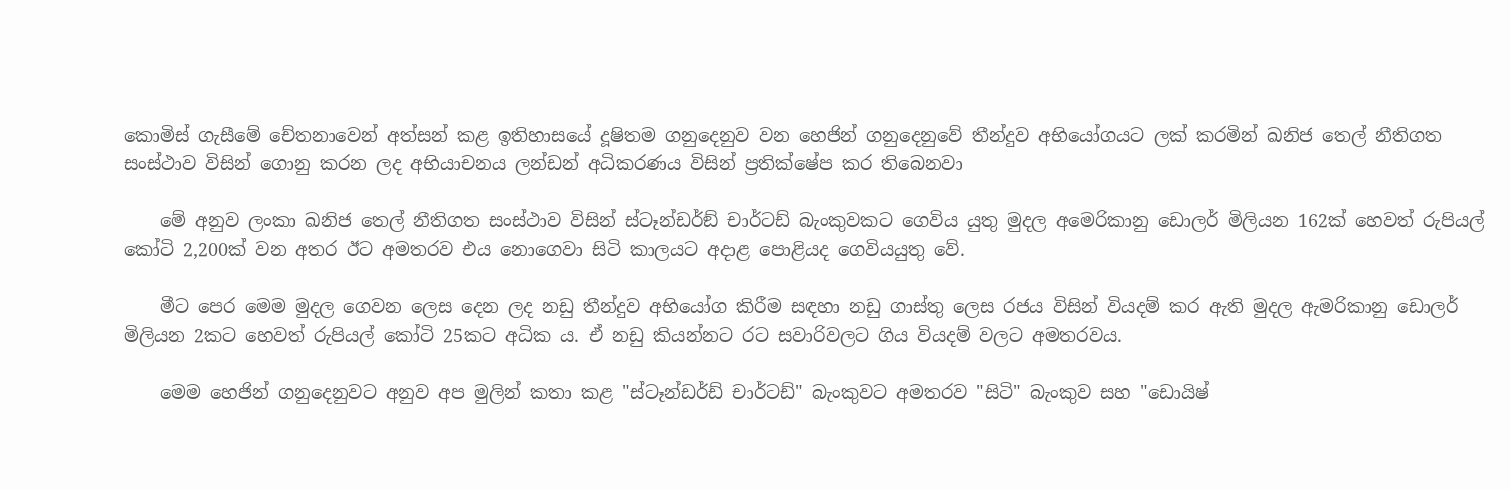කොමිස්‌ ගැසීමේ චේතනාවෙන් අත්සන් කළ ඉතිහාසයේ දූෂිතම ගනුදෙනුව වන හෙජින් ගනුදෙනුවේ තීන්දුව අභියෝගයට ලක් කරමින් ඛනිජ තෙල් නීතිගත සංස්ථාව විසින් ගොනු කරන ලද අභියාචනය ලන්ඩන් අධිකරණය විසින් ප්‍රතික්ෂේප කර තිබෙනවා

    මේ අනුව ලංකා ඛනිජ තෙල් නීතිගත සංස්ථාව විසින් ස්ටෑන්ඩර්ඞ් චාර්ටඩ් බැංකුවකට ගෙවිය යුතු මුදල අමෙරිකානු ඩොලර් මිලියන 162ක් හෙවත් රුපියල් කෝටි 2,200ක් වන අතර ඊට අමතරව එය නොගෙවා සිටි කාලයට අදාළ ‍පොළියද ගෙවියයුතු වේ.

    මීට පෙර මෙම මුදල ගෙවන ලෙස දෙන ලද නඩු තීන්දුව අභියෝග කිරීම සඳහා නඩු ගාස්තු ලෙස රජය විසින් වියදම් කර ඇති මුදල ඇමරිකානු ඩොලර් මිලියන 2කට හෙවත් රුපියල් කෝටි 25කට අධික ය. ඒ නඩු කියන්නට රට සවාරිවලට ගිය වියදම් වලට අමතරවය.

    මෙම හෙජින් ගනුදෙනුවට අනුව අප මුලින් කතා කළ "ස්‌ටෑන්ඩර්ඩ් චාර්ටඩ්" බැංකුවට අමතරව "සිටි" බැංකුව සහ "ඩොයිෂ්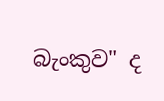බැංකුව" ද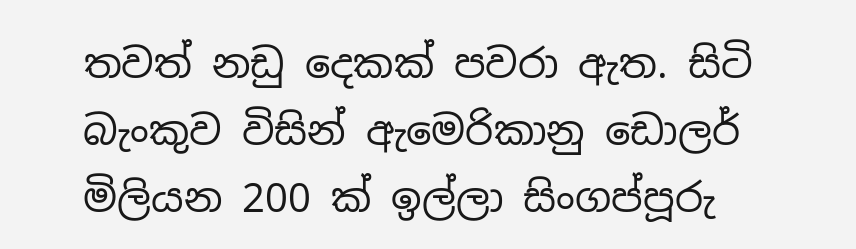තවත් නඩු දෙකක්‌ පවරා ඇත. සිටි බැංකුව විසින් ඇමෙරිකානු ඩොලර් මිලියන 200 ක්‌ ඉල්ලා සිංගප්පූරු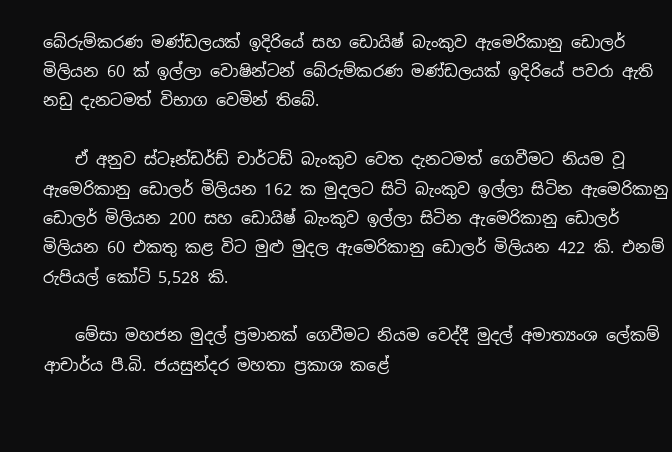බේරුම්කරණ මණ්‌ඩලයක්‌ ඉදිරියේ සහ ඩොයිෂ් බැංකුව ඇමෙරිකානු ඩොලර් මිලියන 60 ක්‌ ඉල්ලා වොෂින්ටන් බේරුම්කරණ මණ්‌ඩලයක්‌ ඉදිරියේ පවරා ඇති නඩු දැනටමත් විභාග වෙමින් තිබේ.

    ඒ අනුව ස්‌ටෑන්ඩර්ඩ් චාර්ටඩ් බැංකුව වෙත දැනටමත් ගෙවීමට නියම වූ ඇමෙරිකානු ඩොලර් මිලියන 162 ක මුදලට සිටි බැංකුව ඉල්ලා සිටින ඇමෙරිකානු ඩොලර් මිලියන 200 සහ ඩොයිෂ් බැංකුව ඉල්ලා සිටින ඇමෙරිකානු ඩොලර් මිලියන 60 එකතු කළ විට මුළු මුදල ඇමෙරිකානු ඩොලර් මිලියන 422 කි. එනම් රුපියල් කෝටි 5,528 කි.

    මේසා මහජන මුදල් ප්‍රමානක් ගෙවීමට නියම වෙද්දී මුදල් අමාත්‍යංශ ලේකම් ආචාර්ය පී.බි. ජයසුන්දර මහතා ප්‍රකාශ කළේ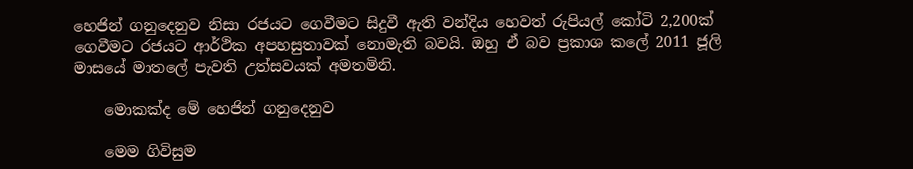හෙජින් ගනුදෙනුව නිසා රජයට ගෙවීමට සිදුවී ඇති වන්දිය හෙවත් රුපියල් කෝටි 2,200ක් ගෙවීමට රජයට ආර්ථික අපහසුතාවක් නොමැති බවයි. ඔහු ඒ බව ප්‍රකාශ කලේ 2011 ජූලි මාසයේ මාතලේ පැවති උත්සවයක් අමතමිනි.

    මොකක්ද මේ හෙජින් ගනුදෙනුව

    මෙම ගිවිසුම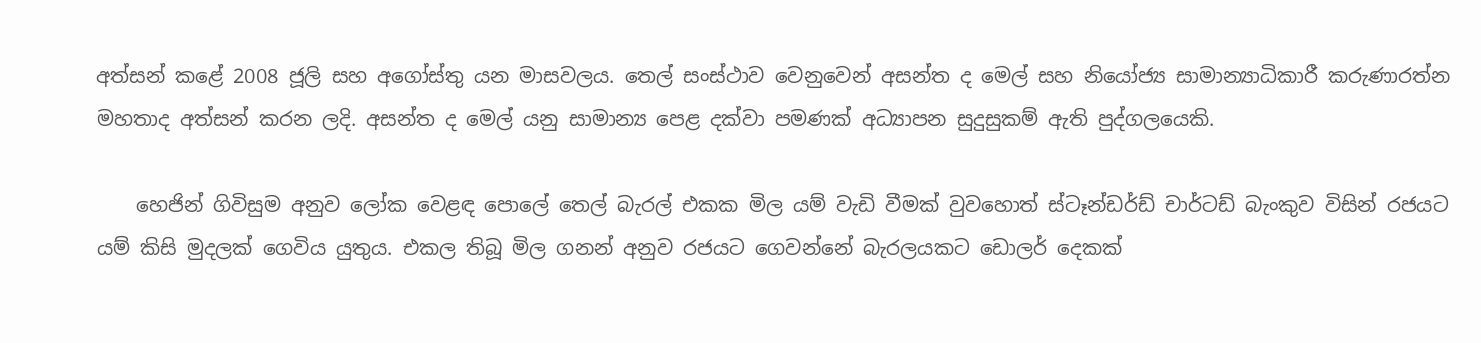අත්සන් කළේ 2008 ජූලි සහ අගෝස්තු යන මාසවලය. තෙල් සංස්ථාව වෙනුවෙන් අසන්ත ද මෙල් සහ නියෝජ්‍ය සාමාන්‍යාධිකාරී කරුණාරත්න මහතාද අත්සන් කරන ලදි. අසන්ත ද මෙල් යනු සාමාන්‍ය පෙළ දක්වා පමණක් අධ්‍යාපන සුදුසුකම් ඇති පුද්ගලයෙකි.

    හෙජින් ගිවිසුම අනුව ලෝක වෙළඳ පොලේ තෙල් බැරල් එකක මිල යම් වැඩි වීමක් වුවහොත් ස්‌ටෑන්ඩර්ඩ් චාර්ටඩ් බැංකුව විසින් රජයට යම් කිසි මුදලක් ගෙවිය යුතුය. එකල තිබූ මිල ගනන් අනුව රජයට ගෙවන්නේ බැරලයකට ඩොලර් දෙකක්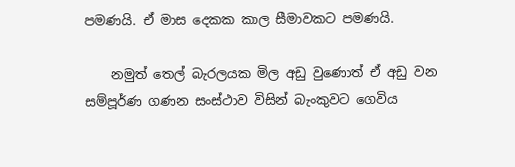පමණයි. ඒ මාස දෙකක කාල සීමාවකට පමණයි.

    නමුත් තෙල් බැරලයක මිල අඩු වුණොත් ඒ අඩු වන සම්පූර්ණ ගණන සංස්ථාව විසින් බැංකුවට ගෙවිය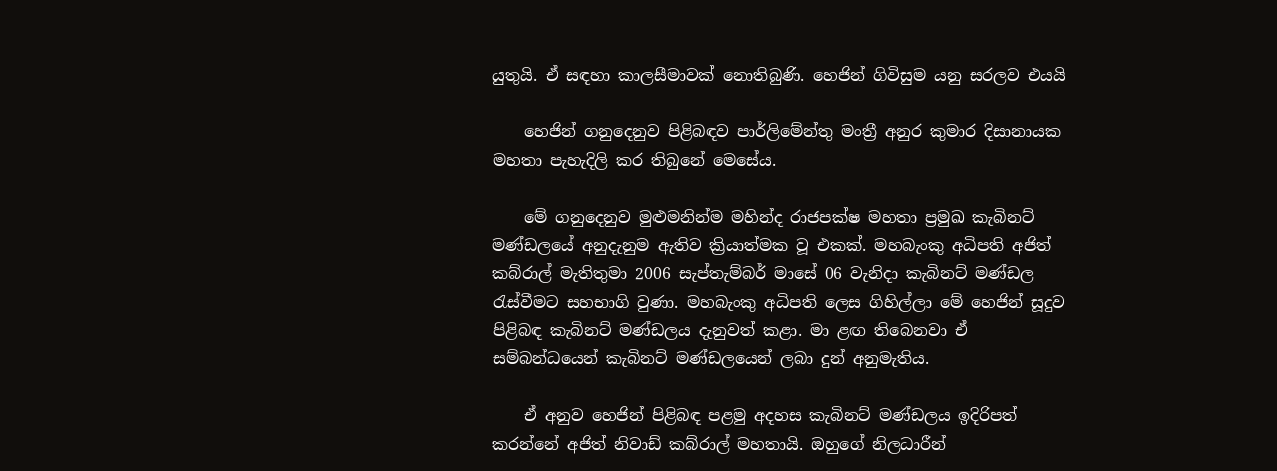යුතුයි. ඒ සඳහා කාලසීමාවක් නොතිබුණි. හෙජින් ගිවිසුම යනු සරලව එයයි

    හෙජින් ගනුදෙනුව පිළිබඳව පාර්ලිමේන්තු මංත්‍රී අනුර කුමාර දිසානායක මහතා පැහැදිලි කර තිබුනේ මෙසේය.

    මේ ගනුදෙනුව මුළුමනින්ම මහින්ද රාජපක්‌ෂ මහතා ප්‍රමුඛ කැබිනට්‌ මණ්‌ඩලයේ අනුදැනුම ඇතිව ක්‍රියාත්මක වූ එකක්‌. මහබැංකු අධිපති අජිත් කබ්රාල් මැතිතුමා 2006 සැප්තැම්බර් මාසේ 06 වැනිදා කැබිනට්‌ මණ්‌ඩල රැස්‌වීමට සහභාගි වුණා. මහබැංකු අධිපති ලෙස ගිහිල්ලා මේ හෙජින් සූදුව පිළිබඳ කැබිනට්‌ මණ්‌ඩලය දැනුවත් කළා. මා ළඟ තිබෙනවා ඒ සම්බන්ධයෙන් කැබිනට්‌ මණ්‌ඩලයෙන් ලබා දුන් අනුමැතිය.

    ඒ අනුව හෙජින් පිළිබඳ පළමු අදහස කැබිනට්‌ මණ්‌ඩලය ඉදිරිපත් කරන්නේ අජිත් නිවාඩ් කබ්රාල් මහතායි. ඔහුගේ නිලධාරීන්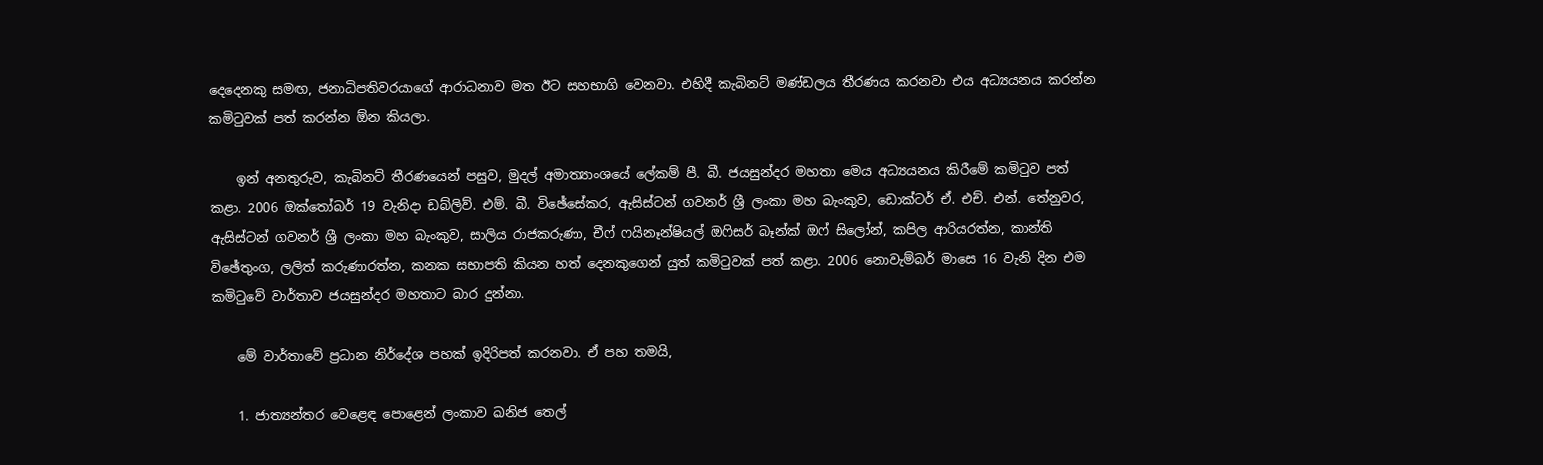දෙදෙනකු සමඟ, ජනාධිපතිවරයාගේ ආරාධනාව මත ඊට සහභාගි වෙනවා. එහිදී කැබිනට්‌ මණ්‌ඩලය තීරණය කරනවා එය අධ්‍යයනය කරන්න කමිටුවක්‌ පත් කරන්න ඕන කියලා.

    ඉන් අනතුරුව, කැබිනට්‌ තීරණයෙන් පසුව, මුදල් අමාත්‍යාංශයේ ලේකම් පී. බී. ජයසුන්දර මහතා මෙය අධ්‍යයනය කිරීමේ කමිටුව පත් කළා. 2006 ඔක්‌තෝබර් 19 වැනිදා ඩබ්ලිව්. එම්. බී. විඡේසේකර, ඇසිස්‌ටන් ගවනර් ශ්‍රී ලංකා මහ බැංකුව, ඩොක්‌ටර් ඒ. එච්. එන්. තේනුවර, ඇසිස්‌ටන් ගවනර් ශ්‍රී ලංකා මහ බැංකුව, සාලිය රාජකරුණා, චීෆ් ෆයිනෑන්ෂියල් ඔෆිසර් බෑන්ක් ඔෆ් සිලෝන්, කපිල ආරියරත්න, කාන්ති විඡේතුංග, ලලිත් කරුණාරත්න, කනක සභාපති කියන හත් දෙනකුගෙන් යුත් කමිටුවක්‌ පත් කළා. 2006 නොවැම්බර් මාසෙ 16 වැනි දින එම කමිටුවේ වාර්තාව ජයසුන්දර මහතාට බාර දුන්නා.

    මේ වාර්තාවේ ප්‍රධාන නිර්දේශ පහක්‌ ඉදිරිපත් කරනවා. ඒ පහ තමයි,

    1. ජාත්‍යන්තර වෙළෙඳ පොළෙන් ලංකාව ඛනිජ තෙල්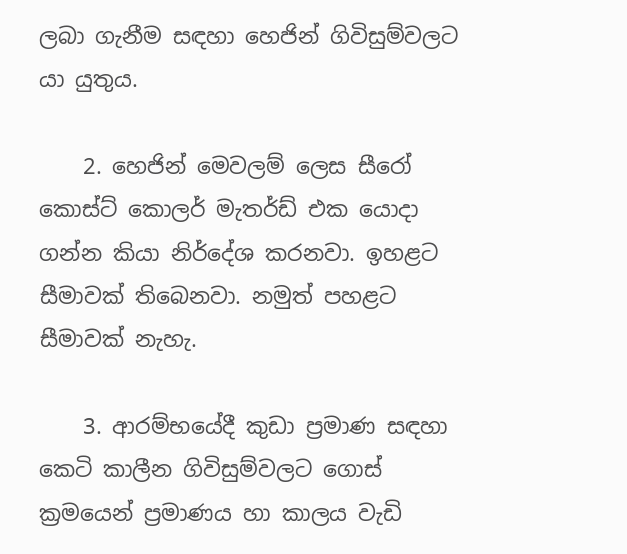ලබා ගැනීම සඳහා හෙජින් ගිවිසුම්වලට යා යුතුය.

    2. හෙජින් මෙවලම් ලෙස සීරෝ කොස්‌ට්‌ කොලර් මැතර්ඩ් එක යොදා ගන්න කියා නිර්දේශ කරනවා. ඉහළට සීමාවක්‌ තිබෙනවා. නමුත් පහළට සීමාවක්‌ නැහැ.

    3. ආරම්භයේදී කුඩා ප්‍රමාණ සඳහා කෙටි කාලීන ගිවිසුම්වලට ගොස්‌ ක්‍රමයෙන් ප්‍රමාණය හා කාලය වැඩි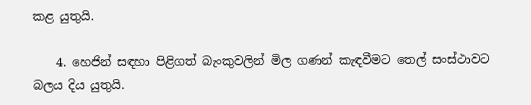කළ යුතුයි.

    4. හෙජින් සඳහා පිළිගත් බැංකුවලින් මිල ගණන් කැඳවීමට තෙල් සංස්‌ථාවට බලය දිය යුතුයි.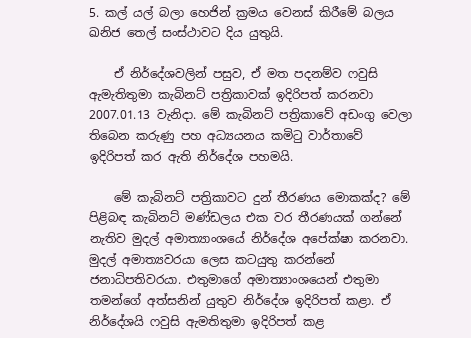5. කල් යල් බලා හෙජින් ක්‍රමය වෙනස්‌ කිරීමේ බලය ඛනිජ තෙල් සංස්‌ථාවට දිය යුතුයි.

    ඒ නිර්දේශවලින් පසුව, ඒ මත පදනම්ව ෆවුසි ඇමැතිතුමා කැබිනට්‌ පත්‍රිකාවක්‌ ඉදිරිපත් කරනවා 2007.01.13 වැනිදා. මේ කැබිනට්‌ පත්‍රිකාවේ අඩංගු වෙලා තිබෙන කරුණු පහ අධ්‍යයනය කමිටු වාර්තාවේ ඉදිරිපත් කර ඇති නිර්දේශ පහමයි.

    මේ කැබිනට්‌ පත්‍රිකාවට දුන් තීරණය මොකක්‌ද? මේ පිළිබඳ කැබිනට්‌ මණ්‌ඩලය එක වර තීරණයක්‌ ගන්නේ නැතිව මුදල් අමාත්‍යාංශයේ නිර්දේශ අපේක්‌ෂා කරනවා. මුදල් අමාත්‍යවරයා ලෙස කටයුතු කරන්නේ ජනාධිපතිවරයා. එතුමාගේ අමාත්‍යාංශයෙන් එතුමා තමන්ගේ අත්සනින් යුතුව නිර්දේශ ඉදිරිපත් කළා. ඒ නිර්දේශයි ෆවුසි ඇමතිතුමා ඉදිරිපත් කළ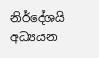නිර්දේශයි අධ්‍යයන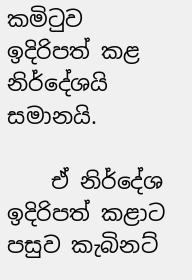කමිටුව ඉදිරිපත් කළ නිර්දේශයි සමානයි.

    ඒ නිර්දේශ ඉදිරිපත් කළාට පසුව කැබිනට්‌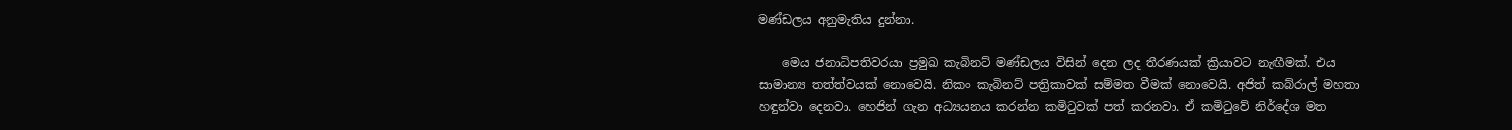මණ්‌ඩලය අනුමැතිය දුන්නා.

    මෙය ජනාධිපතිවරයා ප්‍රමුඛ කැබිනට්‌ මණ්‌ඩලය විසින් දෙන ලද තීරණයක්‌ ක්‍රියාවට නැඟීමක්‌. එය සාමාන්‍ය තත්ත්වයක්‌ නොවෙයි. නිකං කැබිනට්‌ පත්‍රිකාවක්‌ සම්මත වීමක්‌ නොවෙයි. අජිත් කබ්රාල් මහතා හඳුන්වා දෙනවා. හෙජින් ගැන අධ්‍යයනය කරන්න කමිටුවක්‌ පත් කරනවා. ඒ කමිටුවේ නිර්දේශ මත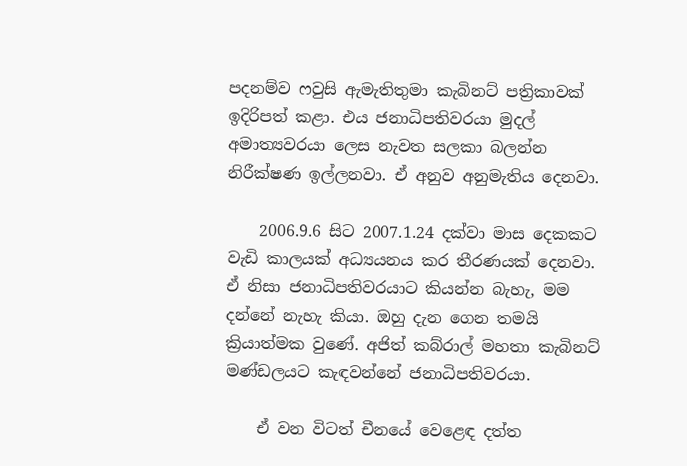පදනම්ව ෆවුසි ඇමැතිතුමා කැබිනට්‌ පත්‍රිකාවක්‌ ඉදිරිපත් කළා. එය ජනාධිපතිවරයා මුදල් අමාත්‍යවරයා ලෙස නැවත සලකා බලන්න නිරීක්‌ෂණ ඉල්ලනවා. ඒ අනුව අනුමැතිය දෙනවා.

    2006.9.6 සිට 2007.1.24 දක්‌වා මාස දෙකකට වැඩි කාලයක්‌ අධ්‍යයනය කර තීරණයක්‌ දෙනවා. ඒ නිසා ජනාධිපතිවරයාට කියන්න බැහැ, මම දන්නේ නැහැ කියා. ඔහු දැන ගෙන තමයි ක්‍රියාත්මක වුණේ. අජිත් කබ්රාල් මහතා කැබිනට්‌ මණ්‌ඩලයට කැඳවන්නේ ජනාධිපතිවරයා.

    ඒ වන විටත් චීනයේ වෙළෙඳ දත්ත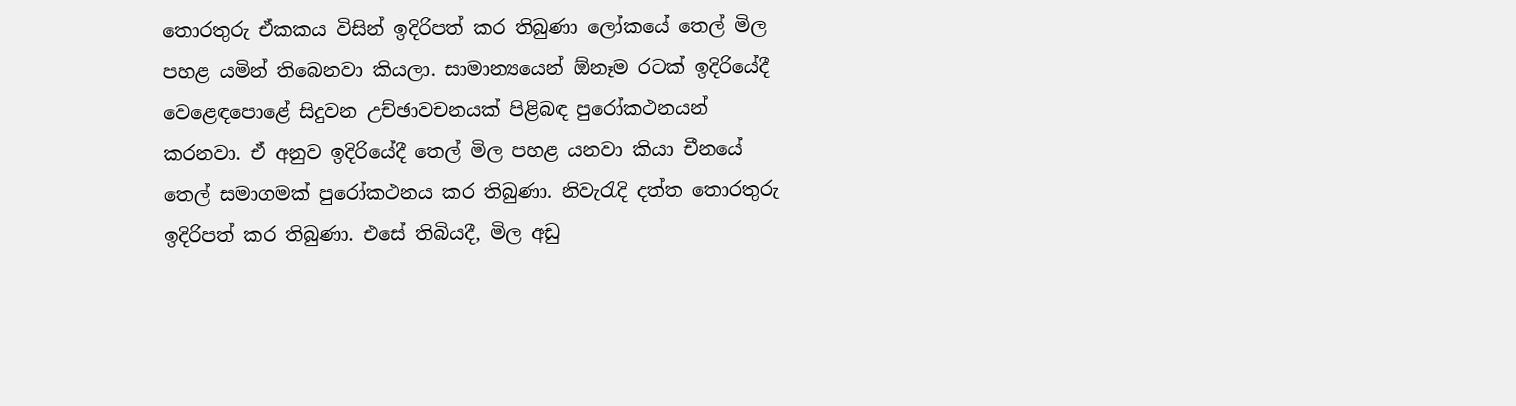තොරතුරු ඒකකය විසින් ඉදිරිපත් කර තිබුණා ලෝකයේ තෙල් මිල පහළ යමින් තිබෙනවා කියලා. සාමාන්‍යයෙන් ඕනෑම රටක්‌ ඉදිරියේදී වෙළෙඳපොළේ සිදුවන උච්ඡාවචනයක්‌ පිළිබඳ පුරෝකථනයන් කරනවා. ඒ අනුව ඉදිරියේදී තෙල් මිල පහළ යනවා කියා චීනයේ තෙල් සමාගමක්‌ පුරෝකථනය කර තිබුණා. නිවැරැදි දත්ත තොරතුරු ඉදිරිපත් කර තිබුණා. එසේ තිබියදී, මිල අඩු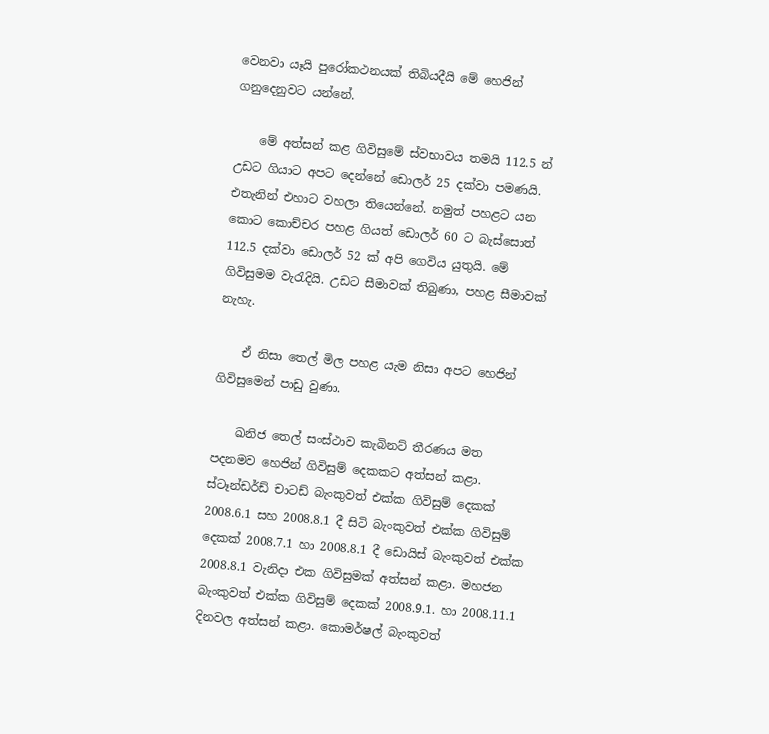වෙනවා යෑයි පුරෝකථනයක්‌ තිබියදීයි මේ හෙජින් ගනුදෙනුවට යන්නේ.

    මේ අත්සන් කළ ගිවිසුමේ ස්‌වභාවය තමයි 112.5 න් උඩට ගියාට අපට දෙන්නේ ඩොලර් 25 දක්‌වා පමණයි. එතැනින් එහාට වහලා තියෙන්නේ. නමුත් පහළට යන කොට කොච්චර පහළ ගියත් ඩොලර් 60 ට බැස්‌සොත් 112.5 දක්‌වා ඩොලර් 52 ක්‌ අපි ගෙවිය යුතුයි. මේ ගිවිසුමම වැරැදියි. උඩට සීමාවක්‌ තිබුණා, පහළ සීමාවක්‌ නැහැ.

    ඒ නිසා තෙල් මිල පහළ යැම නිසා අපට හෙජින් ගිවිසුමෙන් පාඩු වුණා.

    ඛනිජ තෙල් සංස්‌ථාව කැබිනට්‌ තීරණය මත පදනමව හෙජින් ගිවිසුම් දෙකකට අත්සන් කළා. ස්‌ටෑන්ඩර්ඩ් චාටඩ් බැංකුවත් එක්‌ක ගිවිසුම් දෙකක්‌ 2008.6.1 සහ 2008.8.1 දී සිටි බැංකුවත් එක්‌ක ගිවිසුම් දෙකක්‌ 2008.7.1 හා 2008.8.1 දී ඩොයිස්‌ බැංකුවත් එක්‌ක 2008.8.1 වැනිදා එක ගිවිසුමක්‌ අත්සන් කළා. මහජන බැංකුවත් එක්‌ක ගිවිසුම් දෙකක්‌ 2008.9.1. හා 2008.11.1 දිනවල අත්සන් කළා. කොමර්ෂල් බැංකුවත්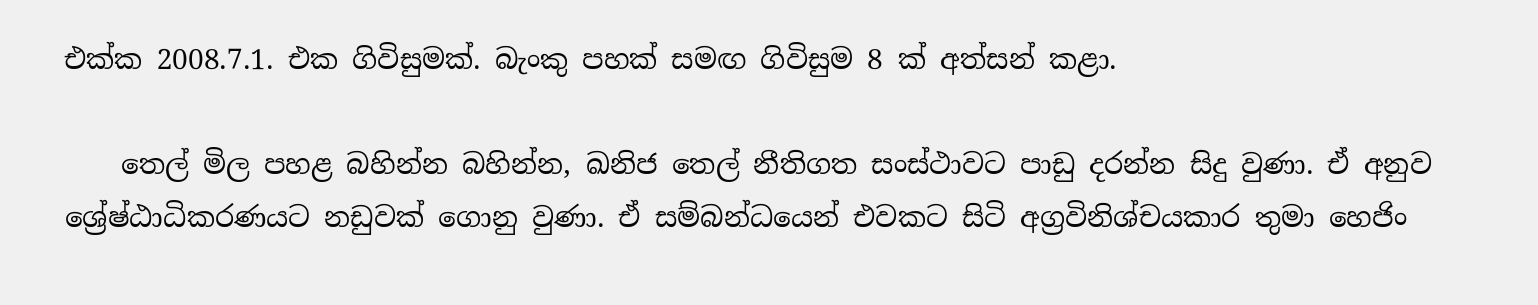එක්‌ක 2008.7.1. එක ගිවිසුමක්‌. බැංකු පහක්‌ සමඟ ගිවිසුම 8 ක්‌ අත්සන් කළා.

    තෙල් මිල පහළ බහින්න බහින්න, ඛනිජ තෙල් නීතිගත සංස්‌ථාවට පාඩු දරන්න සිදු වුණා. ඒ අනුව ශ්‍රේෂ්ඨාධිකරණයට නඩුවක්‌ ගොනු වුණා. ඒ සම්බන්ධයෙන් එවකට සිටි අග්‍රවිනිශ්චයකාර තුමා හෙජිං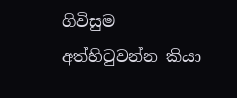ගිවිසුම අත්හිටුවන්න කියා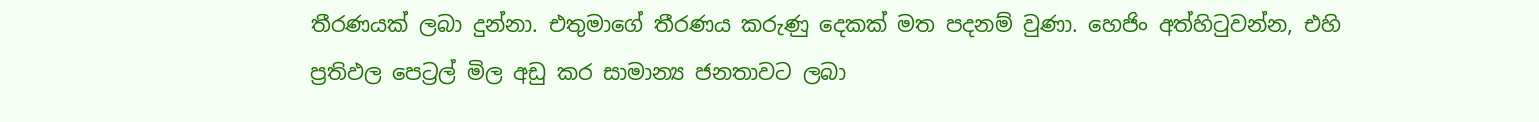තීරණයක්‌ ලබා දුන්නා. එතුමාගේ තීරණය කරුණු දෙකක්‌ මත පදනම් වුණා. හෙජිං අත්හිටුවන්න, එහි ප්‍රතිඵල පෙට්‍රල් මිල අඩු කර සාමාන්‍ය ජනතාවට ලබා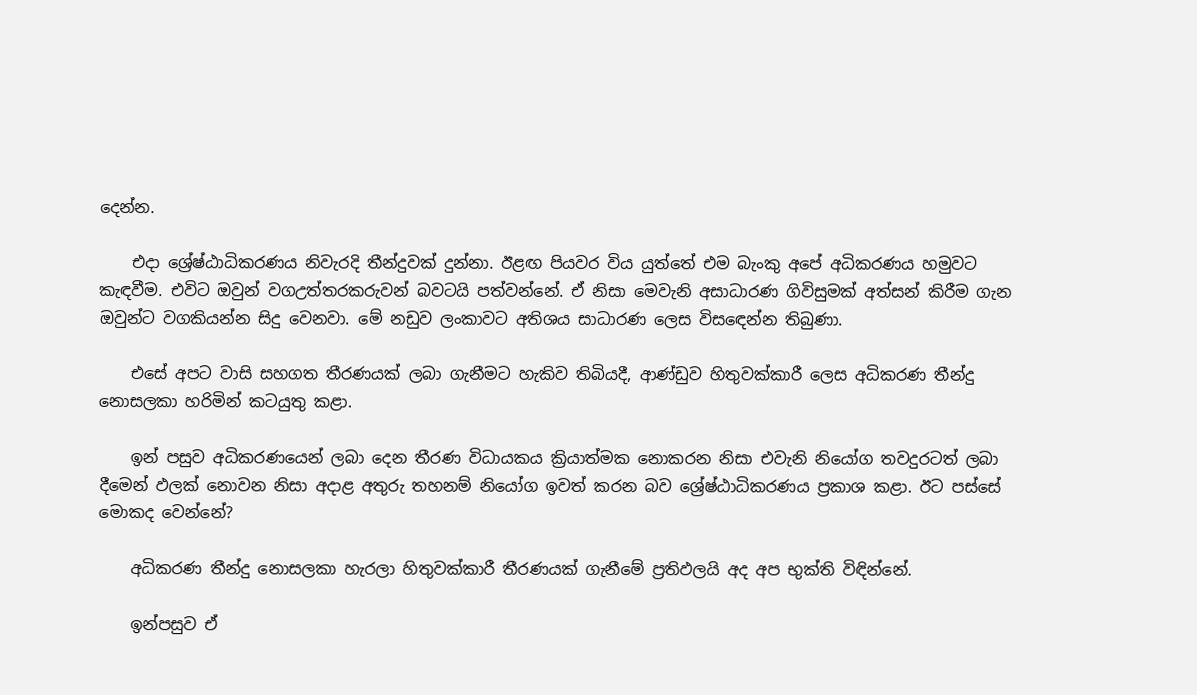දෙන්න.

    එදා ශ්‍රේෂ්ඨාධිකරණය නිවැරදි තීන්දුවක්‌ දුන්නා. ඊළඟ පියවර විය යුත්තේ එම බැංකු අපේ අධිකරණය හමුවට කැඳවීම. එවිට ඔවුන් වගඋත්තරකරුවන් බවටයි පත්වන්නේ. ඒ නිසා මෙවැනි අසාධාරණ ගිවිසුමක්‌ අත්සන් කිරීම ගැන ඔවුන්ට වගකියන්න සිදු වෙනවා. මේ නඩුව ලංකාවට අතිශය සාධාරණ ලෙස විසඳෙන්න තිබුණා.

    එසේ අපට වාසි සහගත තීරණයක්‌ ලබා ගැනීමට හැකිව තිබියදී, ආණ්‌ඩුව හිතුවක්‌කාරී ලෙස අධිකරණ තීන්දු නොසලකා හරිමින් කටයුතු කළා.

    ඉන් පසුව අධිකරණයෙන් ලබා දෙන තීරණ විධායකය ක්‍රියාත්මක නොකරන නිසා එවැනි නියෝග තවදුරටත් ලබා දීමෙන් ඵලක්‌ නොවන නිසා අදාළ අතුරු තහනම් නියෝග ඉවත් කරන බව ශ්‍රේෂ්ඨාධිකරණය ප්‍රකාශ කළා. ඊට පස්‌සේ මොකද වෙන්නේ?

    අධිකරණ තීන්දු නොසලකා හැරලා හිතුවක්‌කාරී තීරණයක්‌ ගැනීමේ ප්‍රතිඵලයි අද අප භුක්‌ති විඳින්නේ.

    ඉන්පසුව ඒ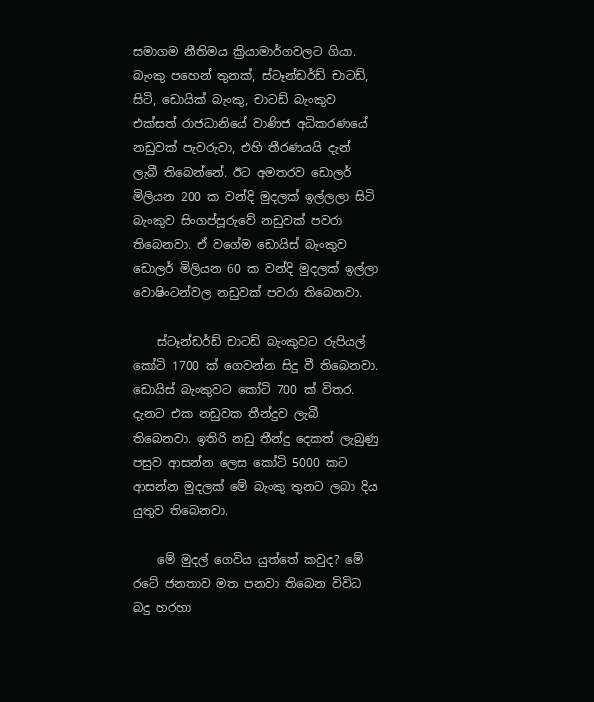සමාගම නීතිමය ක්‍රියාමාර්ගවලට ගියා. බැංකු පහෙන් තුනක්‌, ස්‌ටෑන්ඩර්ඩ් චාටඩ්, සිටි, ඩොයික්‌ බැංකු, චාටඩ් බැංකුව එක්‌සත් රාජධානියේ වාණිජ අධිකරණයේ නඩුවක්‌ පැවරුවා, එහි තීරණයයි දැන් ලැබී තිබෙන්නේ. ඊට අමතරව ඩොලර් මිලියන 200 ක වන්දි මුදලක්‌ ඉල්ලලා සිටි බැංකුව සිංගප්පූරුවේ නඩුවක්‌ පවරා තිබෙනවා. ඒ වගේම ඩොයිස්‌ බැංකුව ඩොලර් මිලියන 60 ක වන්දි මුදලක්‌ ඉල්ලා වොෂිංටන්වල නඩුවක්‌ පවරා තිබෙනවා.

    ස්‌ටෑන්ඩර්ඩ් චාටඩ් බැංකුවට රුපියල් කෝටි 1700 ක්‌ ගෙවන්න සිදු වී තිබෙනවා. ඩොයිස්‌ බැංකුවට කෝටි 700 ක්‌ විතර. දැනට එක නඩුවක තීන්දුව ලැබී තිබෙනවා. ඉතිරි නඩු තීන්දු දෙකත් ලැබුණු පසුව ආසන්න ලෙස කෝටි 5000 කට ආසන්න මුදලක්‌ මේ බැංකු තුනට ලබා දිය යුතුව තිබෙනවා.

    මේ මුදල් ගෙවිය යුත්තේ කවුද? මේ රටේ ජනතාව මත පනවා තිබෙන විවිධ බදු හරහා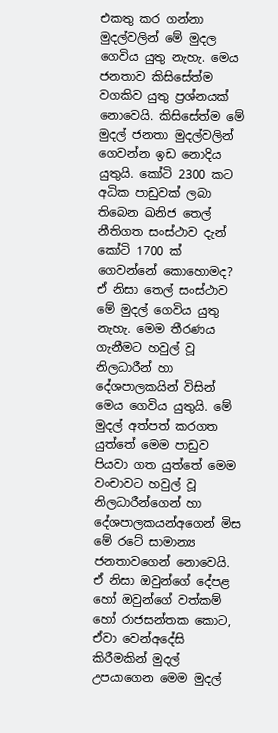එකතු කර ගන්නා මුදල්වලින් මේ මුදල ගෙවිය යුතු නැහැ. මෙය ජනතාව කිසිසේත්ම වගකිව යුතු ප්‍රශ්නයක්‌ නොවෙයි. කිසිසේත්ම මේ මුදල් ජනතා මුදල්වලින් ගෙවන්න ඉඩ නොදිය යුතුයි. කෝටි 2300 කට අධික පාඩුවක්‌ ලබා තිබෙන ඛනිජ තෙල් නීතිගත සංස්‌ථාව දැන් කෝටි 1700 ක්‌ ගෙවන්නේ කොහොමද? ඒ නිසා තෙල් සංස්‌ථාව මේ මුදල් ගෙවිය යුතු නැහැ. මෙම තීරණය ගැනීමට හවුල් වූ නිලධාරීන් හා දේශපාලකයින් විසින් මෙය ගෙවිය යුතුයි. මේ මුදල් අත්පත් කරගත යුත්තේ මෙම පාඩුව පියවා ගත යුත්තේ මෙම වංචාවට හවුල් වූ නිලධාරීන්ගෙන් හා දේශපාලකයන්අගෙන් මිස මේ රටේ සාමාන්‍ය ජනතාවගෙන් නොවෙයි. ඒ නිසා ඔවුන්ගේ දේපළ හෝ ඔවුන්ගේ වත්කම් හෝ රාජසන්තක කොට, ඒවා වෙන්අදේසි කිරීමකින් මුදල් උපයාගෙන මෙම මුදල්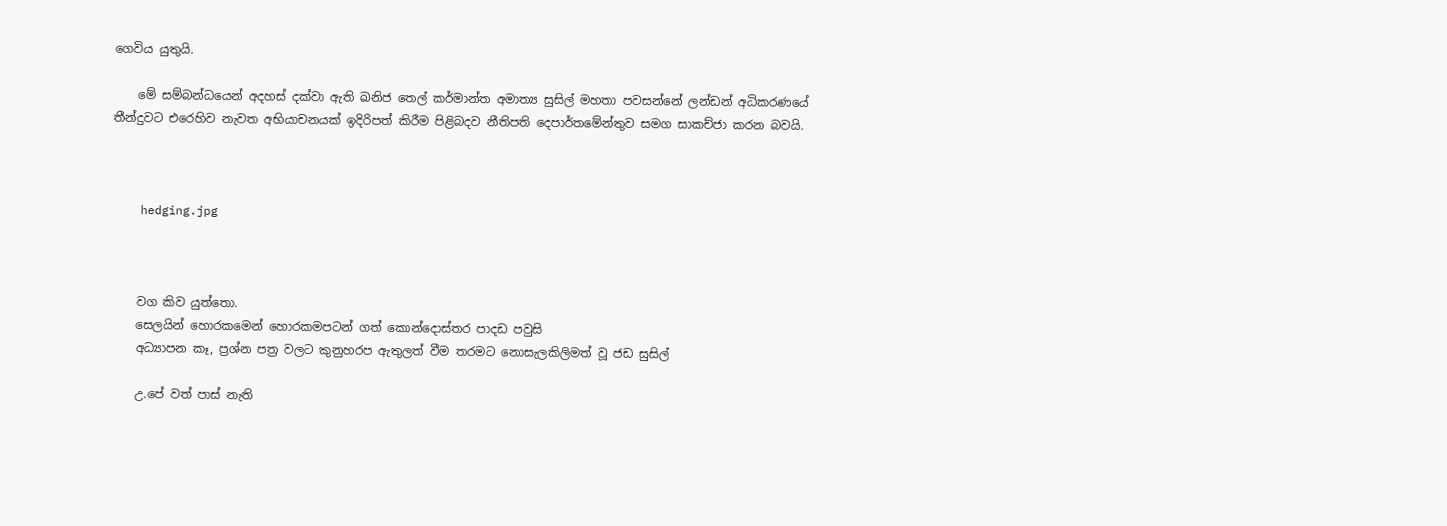ගෙවිය යුතුයි.

    මේ සම්බන්ධයෙන් අදහස් දක්වා ඇති ඛනිජ තෙල් කර්මාන්ත අමාත්‍ය සුසිල් මහතා පවසන්නේ ලන්ඩන් අධිකරණයේ තීන්දුවට එරෙහිව නැවත අභියාචනයක් ඉදිරිපත් කිරීම පිළිබදව නීතිපති දෙපාර්තමේන්තුව සමග සාකච්ජා කරන බවයි.



    hedging.jpg



    වග කිව යුත්තො.
    සෙලයින් හොරකමෙන් හොරකමපටන් ගත් කොන්දොස්තර පාදඩ පවුසි
    අධ්‍යාපන කෑ, ප්‍රශ්න පත්‍ර වලට කුනුහරප ඇතුලත් වීම තරමට නොසැලකිලිමත් වූ ජඩ සුසිල්

    උ.පේ වත් පාස් නැති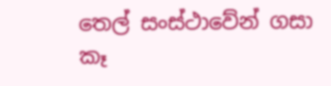තෙල් සංස්ථාවේන් ගසා කෑ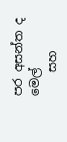පර අසන්ත ද මෙල්
    සහ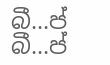බී...ප් බී...ප්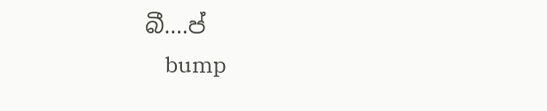බී....ප්
    bump